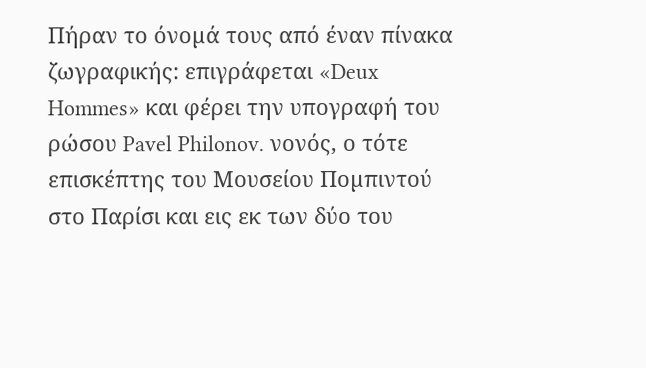Πήραν το όνοµά τους από έναν πίνακα ζωγραφικής: επιγράφεται «Deux Hommes» και φέρει την υπογραφή του ρώσου Pavel Philonov. νονός, ο τότε επισκέπτης του Μουσείου Ποµπιντού στο Παρίσι και εις εκ των δύο του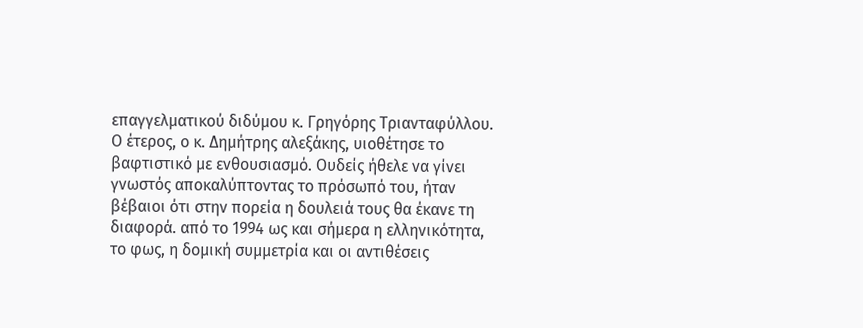επαγγελµατικού διδύµου κ. Γρηγόρης Τριανταφύλλου. Ο έτερος, ο κ. ∆ηµήτρης αλεξάκης, υιοθέτησε το βαφτιστικό µε ενθουσιασµό. Ουδείς ήθελε να γίνει γνωστός αποκαλύπτοντας το πρόσωπό του, ήταν βέβαιοι ότι στην πορεία η δουλειά τους θα έκανε τη διαφορά. από το 1994 ως και σήµερα η ελληνικότητα, το φως, η δοµική συµµετρία και οι αντιθέσεις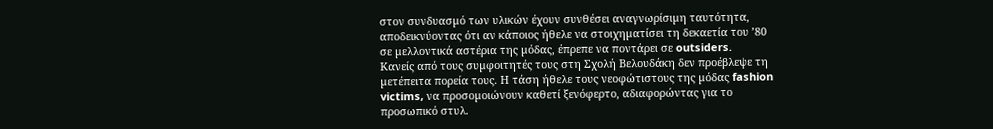στον συνδυασµό των υλικών έχουν συνθέσει αναγνωρίσιµη ταυτότητα, αποδεικνύοντας ότι αν κάποιος ήθελε να στοιχηµατίσει τη δεκαετία του ’80 σε µελλοντικά αστέρια της µόδας, έπρεπε να ποντάρει σε outsiders.
Κανείς από τους συµφοιτητές τους στη Σχολή Βελουδάκη δεν προέβλεψε τη µετέπειτα πορεία τους. Η τάση ήθελε τους νεοφώτιστους της µόδας fashion victims, να προσοµοιώνουν καθετί ξενόφερτο, αδιαφορώντας για το προσωπικό στυλ.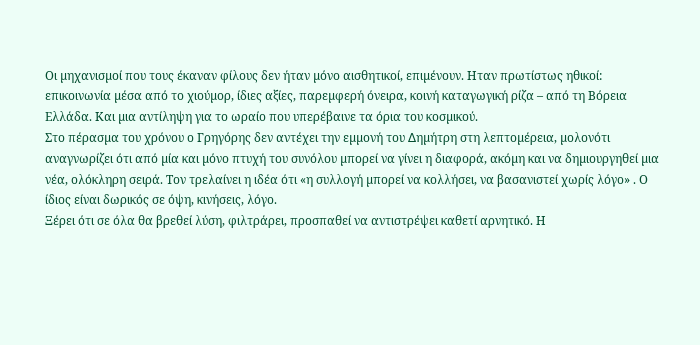Οι µηχανισµοί που τους έκαναν φίλους δεν ήταν µόνο αισθητικοί, επιµένουν. Ηταν πρωτίστως ηθικοί: επικοινωνία µέσα από το χιούµορ, ίδιες αξίες, παρεµφερή όνειρα, κοινή καταγωγική ρίζα – από τη Βόρεια Ελλάδα. Και µια αντίληψη για το ωραίο που υπερέβαινε τα όρια του κοσµικού.
Στο πέρασµα του χρόνου ο Γρηγόρης δεν αντέχει την εµµονή του ∆ηµήτρη στη λεπτοµέρεια, µολονότι αναγνωρίζει ότι από µία και µόνο πτυχή του συνόλου µπορεί να γίνει η διαφορά, ακόµη και να δηµιουργηθεί µια νέα, ολόκληρη σειρά. Τον τρελαίνει η ιδέα ότι «η συλλογή µπορεί να κολλήσει, να βασανιστεί χωρίς λόγο» . Ο ίδιος είναι δωρικός σε όψη, κινήσεις, λόγο.
Ξέρει ότι σε όλα θα βρεθεί λύση, φιλτράρει, προσπαθεί να αντιστρέψει καθετί αρνητικό. Η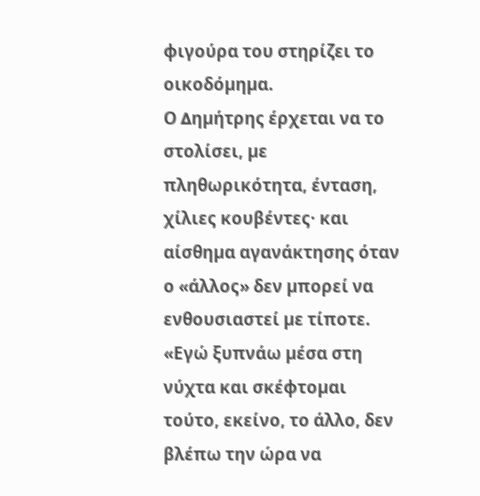φιγούρα του στηρίζει το οικοδόµηµα.
Ο ∆ηµήτρης έρχεται να το στολίσει, µε πληθωρικότητα, ένταση, χίλιες κουβέντες· και αίσθηµα αγανάκτησης όταν ο «άλλος» δεν µπορεί να ενθουσιαστεί µε τίποτε. «Εγώ ξυπνάω µέσα στη νύχτα και σκέφτοµαι τούτο, εκείνο, το άλλο, δεν βλέπω την ώρα να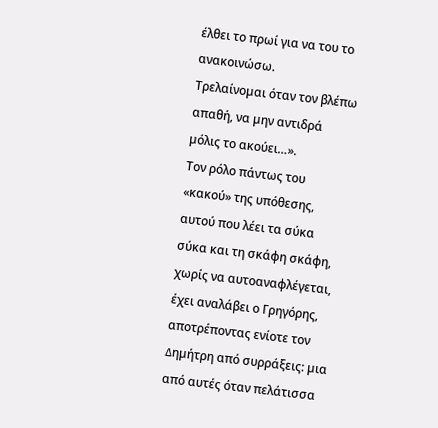έλθει το πρωί για να του το ανακοινώσω.
Τρελαίνοµαι όταν τον βλέπω απαθή, να µην αντιδρά µόλις το ακούει…».
Τον ρόλο πάντως του «κακού» της υπόθεσης, αυτού που λέει τα σύκα σύκα και τη σκάφη σκάφη, χωρίς να αυτοαναφλέγεται, έχει αναλάβει ο Γρηγόρης, αποτρέποντας ενίοτε τον ∆ηµήτρη από συρράξεις: µια από αυτές όταν πελάτισσα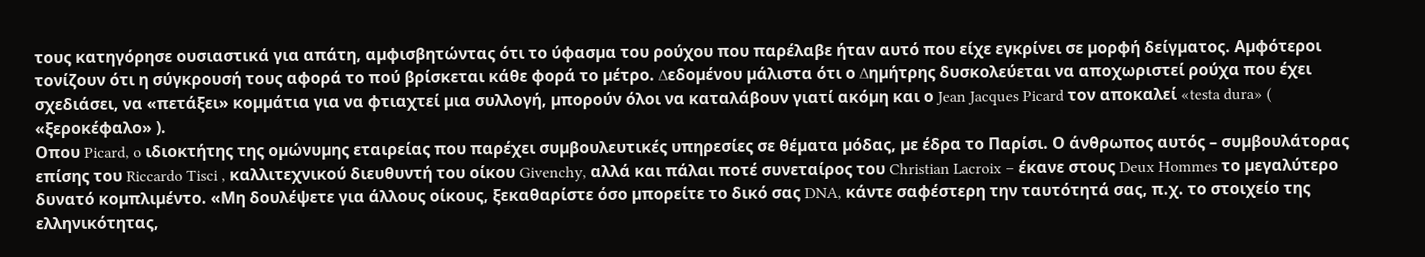τους κατηγόρησε ουσιαστικά για απάτη, αµφισβητώντας ότι το ύφασµα του ρούχου που παρέλαβε ήταν αυτό που είχε εγκρίνει σε µορφή δείγµατος. Αµφότεροι τονίζουν ότι η σύγκρουσή τους αφορά το πού βρίσκεται κάθε φορά το µέτρο. ∆εδοµένου µάλιστα ότι ο ∆ηµήτρης δυσκολεύεται να αποχωριστεί ρούχα που έχει σχεδιάσει, να «πετάξει» κοµµάτια για να φτιαχτεί µια συλλογή, µπορούν όλοι να καταλάβουν γιατί ακόµη και ο Jean Jacques Picard τον αποκαλεί «testa dura» ( «ξεροκέφαλο» ).
Οπου Picard, o ιδιοκτήτης της οµώνυµης εταιρείας που παρέχει συµβουλευτικές υπηρεσίες σε θέµατα µόδας, µε έδρα το Παρίσι. Ο άνθρωπος αυτός – συµβουλάτορας επίσης του Riccardo Tisci , καλλιτεχνικού διευθυντή του οίκου Givenchy, αλλά και πάλαι ποτέ συνεταίρος του Christian Lacroix – έκανε στους Deux Hommes το µεγαλύτερο δυνατό κοµπλιµέντο. «Μη δουλέψετε για άλλους οίκους, ξεκαθαρίστε όσο µπορείτε το δικό σας DNA, κάντε σαφέστερη την ταυτότητά σας, π.χ. το στοιχείο της ελληνικότητας,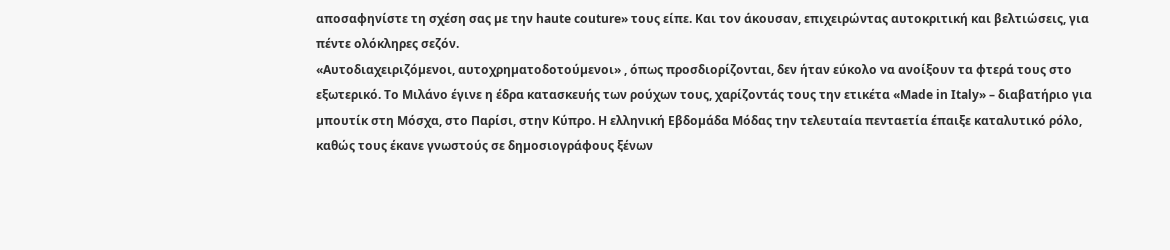αποσαφηνίστε τη σχέση σας µε την haute couture» τους είπε. Και τον άκουσαν, επιχειρώντας αυτοκριτική και βελτιώσεις, για πέντε ολόκληρες σεζόν.
«Αυτοδιαχειριζόµενοι, αυτοχρηµατοδοτούµενοι» , όπως προσδιορίζονται, δεν ήταν εύκολο να ανοίξουν τα φτερά τους στο εξωτερικό. Το Μιλάνο έγινε η έδρα κατασκευής των ρούχων τους, χαρίζοντάς τους την ετικέτα «Made in Italy» – διαβατήριο για µπουτίκ στη Μόσχα, στο Παρίσι, στην Κύπρο. Η ελληνική Εβδοµάδα Μόδας την τελευταία πενταετία έπαιξε καταλυτικό ρόλο, καθώς τους έκανε γνωστούς σε δηµοσιογράφους ξένων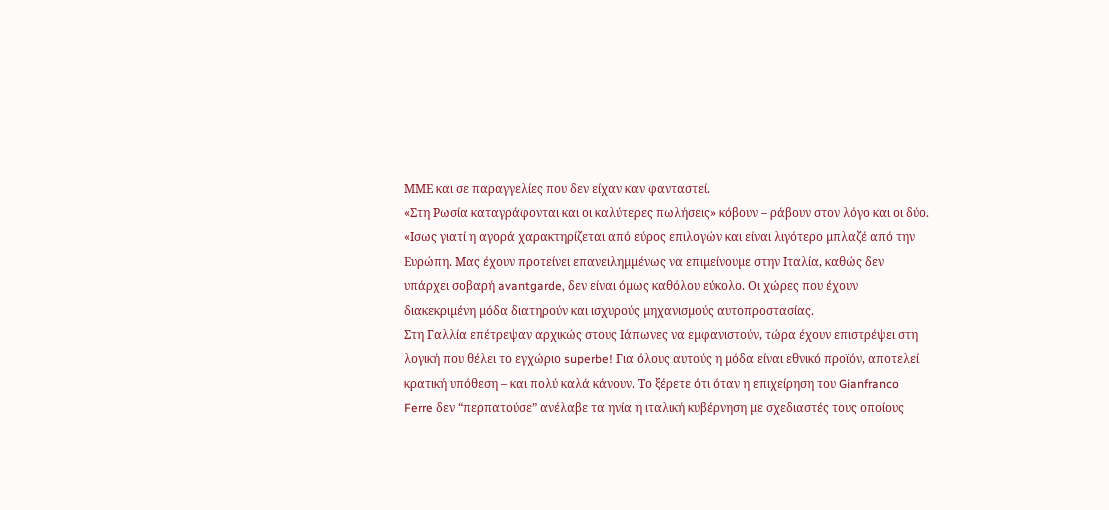ΜΜΕ και σε παραγγελίες που δεν είχαν καν φανταστεί.
«Στη Ρωσία καταγράφονται και οι καλύτερες πωλήσεις» κόβουν – ράβουν στον λόγο και οι δύο. «Ισως γιατί η αγορά χαρακτηρίζεται από εύρος επιλογών και είναι λιγότερο µπλαζέ από την Ευρώπη. Μας έχουν προτείνει επανειληµµένως να επιµείνουµε στην Ιταλία, καθώς δεν υπάρχει σοβαρή avantgarde, δεν είναι όµως καθόλου εύκολο. Οι χώρες που έχουν διακεκριµένη µόδα διατηρούν και ισχυρούς µηχανισµούς αυτοπροστασίας.
Στη Γαλλία επέτρεψαν αρχικώς στους Ιάπωνες να εµφανιστούν, τώρα έχουν επιστρέψει στη λογική που θέλει το εγχώριο superbe! Για όλους αυτούς η µόδα είναι εθνικό προϊόν, αποτελεί κρατική υπόθεση – και πολύ καλά κάνουν. Το ξέρετε ότι όταν η επιχείρηση του Gianfranco Ferre δεν “περπατούσε” ανέλαβε τα ηνία η ιταλική κυβέρνηση µε σχεδιαστές τους οποίους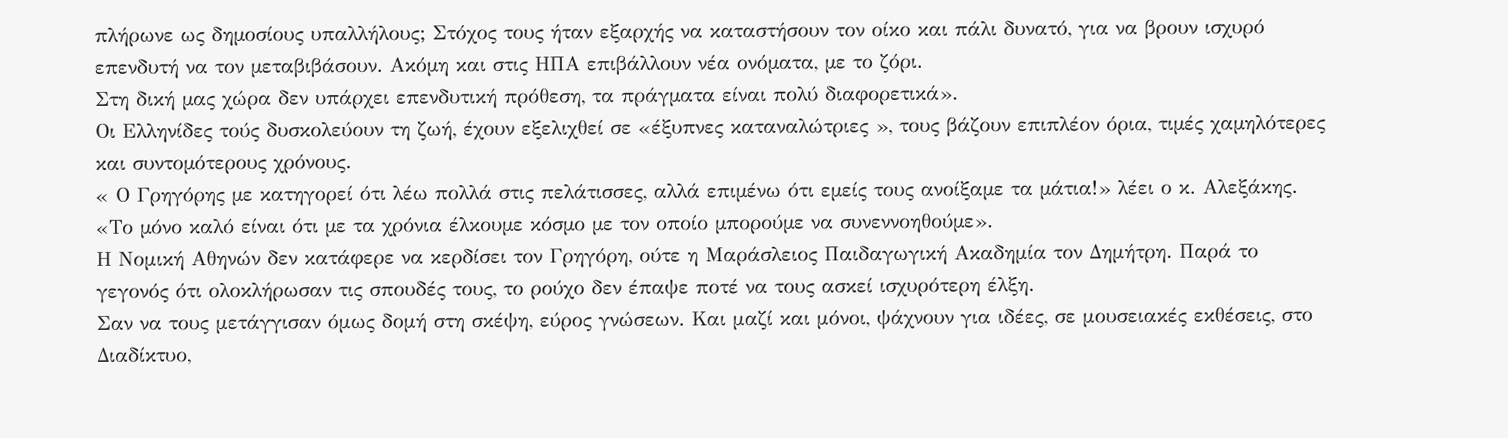πλήρωνε ως δηµοσίους υπαλλήλους; Στόχος τους ήταν εξαρχής να καταστήσουν τον οίκο και πάλι δυνατό, για να βρουν ισχυρό επενδυτή να τον µεταβιβάσουν. Ακόµη και στις ΗΠΑ επιβάλλουν νέα ονόµατα, µε το ζόρι.
Στη δική µας χώρα δεν υπάρχει επενδυτική πρόθεση, τα πράγµατα είναι πολύ διαφορετικά».
Οι Ελληνίδες τούς δυσκολεύουν τη ζωή, έχουν εξελιχθεί σε «έξυπνες καταναλώτριες », τους βάζουν επιπλέον όρια, τιµές χαµηλότερες και συντοµότερους χρόνους.
« Ο Γρηγόρης µε κατηγορεί ότι λέω πολλά στις πελάτισσες, αλλά επιµένω ότι εµείς τους ανοίξαµε τα µάτια!» λέει ο κ. Αλεξάκης. «Το µόνο καλό είναι ότι µε τα χρόνια έλκουµε κόσµο µε τον οποίο µπορούµε να συνεννοηθούµε».
Η Νομική Αθηνών δεν κατάφερε να κερδίσει τον Γρηγόρη, ούτε η Μαράσλειος Παιδαγωγική Ακαδημία τον Δημήτρη. Παρά το γεγονός ότι ολοκλήρωσαν τις σπουδές τους, το ρούχο δεν έπαψε ποτέ να τους ασκεί ισχυρότερη έλξη.
Σαν να τους μετάγγισαν όμως δομή στη σκέψη, εύρος γνώσεων. Και μαζί και μόνοι, ψάχνουν για ιδέες, σε μουσειακές εκθέσεις, στο Διαδίκτυο,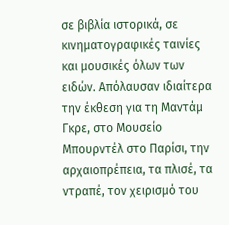σε βιβλία ιστορικά, σε κινηματογραφικές ταινίες και μουσικές όλων των ειδών. Απόλαυσαν ιδιαίτερα την έκθεση για τη Μαντάμ Γκρε, στο Μουσείο Μπουρντέλ στο Παρίσι, την αρχαιοπρέπεια, τα πλισέ, τα ντραπέ, τον χειρισμό του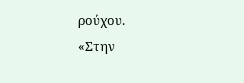ρούχου.
«Στην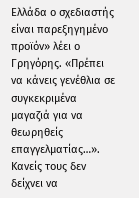Ελλάδα ο σχεδιαστής είναι παρεξηγημένο προϊόν» λέει ο Γρηγόρης. «Πρέπει να κάνεις γενέθλια σε συγκεκριμένα μαγαζιά για να θεωρηθείς επαγγελματίας…». Κανείς τους δεν δείχνει να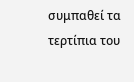συμπαθεί τα τερτίπια του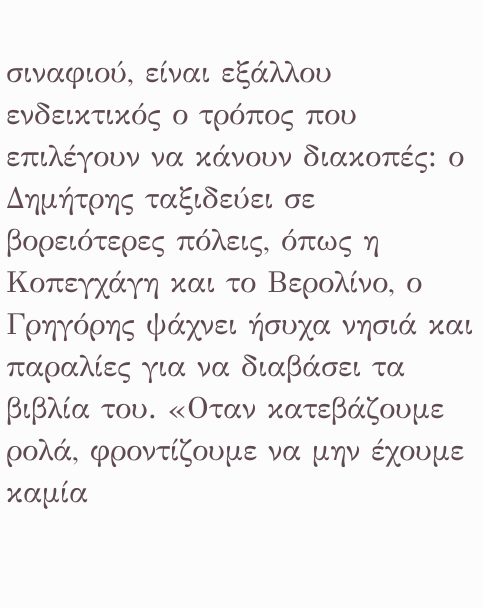σιναφιού, είναι εξάλλου ενδεικτικός ο τρόπος που επιλέγουν να κάνουν διακοπές: ο Δημήτρης ταξιδεύει σε βορειότερες πόλεις, όπως η Κοπεγχάγη και το Βερολίνο, ο Γρηγόρης ψάχνει ήσυχα νησιά και παραλίες για να διαβάσει τα βιβλία του. «Οταν κατεβάζουμε ρολά, φροντίζουμε να μην έχουμε καμία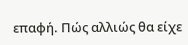επαφή. Πώς αλλιώς θα είχε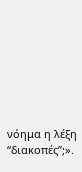νόημα η λέξη “διακοπές”;».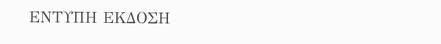ΕΝΤΥΠΗ ΕΚΔΟΣΗ